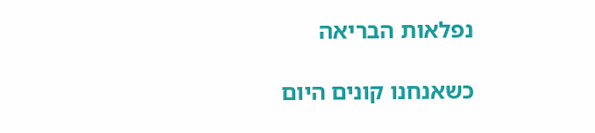נפלאות הבריאה

כשאנחנו קונים היום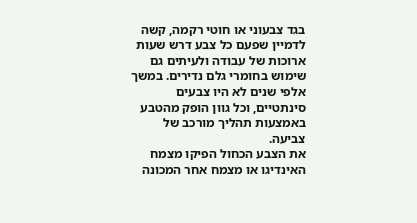בגד צבעוני או חוטי רקמה, קשה לדמיין שפעם כל צבע דרש שעות ארוכות של עבודה ולעיתים גם שימוש בחומרי גלם נדירים. במשך אלפי שנים לא היו צבעים סינתטיים, וכל גוון הופק מהטבע באמצעות תהליך מורכב של צביעה.
את הצבע הכחול הפיקו מצמח האינדיגו או מצמח אחר המכונה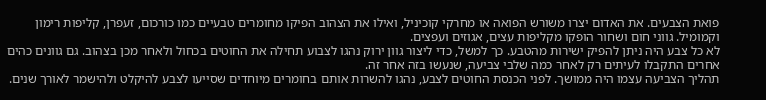פואת הצבעים. את האדום יצרו משורש הפואה או מחרקי קוכיניל, ואילו את הצהוב הפיקו מחומרים טבעיים כמו כורכום, זעפרן, קליפות רימון וקמומיל. גווני חום ושחור הופקו מקליפות עצים, אגוזים ועפצים.
לא כל צבע היה ניתן להפיק ישירות מהטבע. כך למשל, כדי ליצור גוון ירוק נהגו לצבוע תחילה את החוטים בכחול ולאחר מכן בצהוב. גם גוונים כהים אחרים התקבלו לעיתים רק לאחר כמה שלבי צביעה, שנעשו בזה אחר זה.
תהליך הצביעה עצמו היה ממושך. לפני הכנסת החוטים לצבע, נהגו להשרות אותם בחומרים מיוחדים שסייעו לצבע להיקלט ולהישמר לאורך שנים.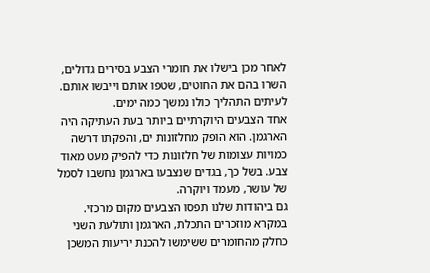לאחר מכן בישלו את חומרי הצבע בסירים גדולים, השרו בהם את החוטים, שטפו אותם וייבשו אותם. לעיתים התהליך כולו נמשך כמה ימים.
אחד הצבעים היוקרתיים ביותר בעת העתיקה היה הארגמן. הוא הופק מחלזונות ים, והפקתו דרשה כמויות עצומות של חלזונות כדי להפיק מעט מאוד צבע. בשל כך, בגדים שנצבעו בארגמן נחשבו לסמל של עושר, מעמד ויוקרה.
גם ביהודות שלנו תפסו הצבעים מקום מרכזי. במקרא מוזכרים התכלת, הארגמן ותולעת השני כחלק מהחומרים ששימשו להכנת יריעות המשכן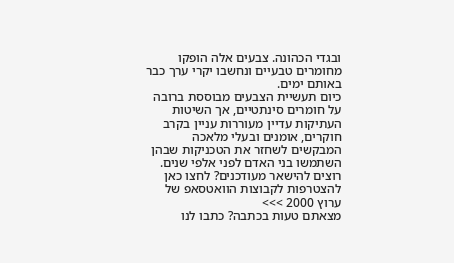ובגדי הכהונה. צבעים אלה הופקו מחומרים טבעיים ונחשבו יקרי ערך כבר באותם ימים.
כיום תעשיית הצבעים מבוססת ברובה על חומרים סינתטיים, אך השיטות העתיקות עדיין מעוררות עניין בקרב חוקרים, אומנים ובעלי מלאכה המבקשים לשחזר את הטכניקות שבהן השתמשו בני האדם לפני אלפי שנים.
רוצים להישאר מעודכנים? לחצו כאן להצטרפות לקבוצות הוואטסאפ של ערוץ 2000 >>>
מצאתם טעות בכתבה? כתבו לנו